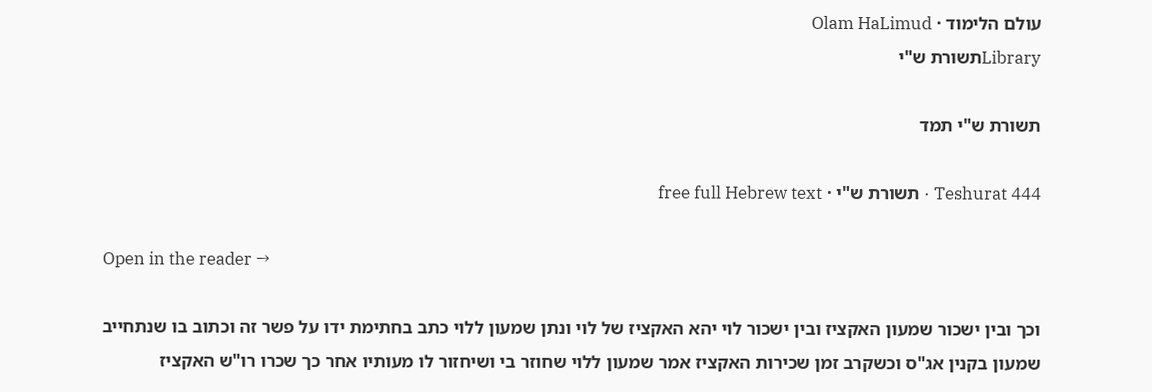עולם הלימוד · Olam HaLimud
Libraryתשורת ש"י

תשורת ש"י תמד

Teshurat 444 · תשורת ש"י · free full Hebrew text

Open in the reader →

וכך ובין ישכור שמעון האקציז ובין ישכור לוי יהא האקציז של לוי ונתן שמעון ללוי כתב בחתימת ידו על פשר זה וכתוב בו שנתחייב שמעון בקנין אג"ס וכשקרב זמן שכירות האקציז אמר שמעון ללוי שחוזר בי ושיחזור לו מעותיו אחר כך שכרו רו"ש האקציז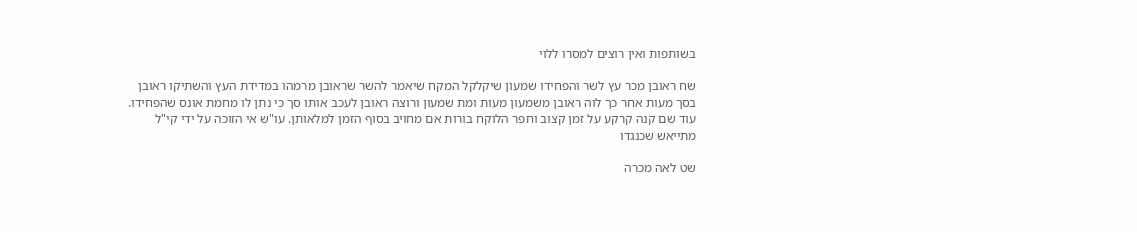בשותפות ואין רוצים למסרו ללוי

שח ראובן מכר עץ לשר והפחידו שמעון שיקלקל המקח שיאמר להשר שראובן מרמהו במדידת העץ והשתיקו ראובן בסך מעות אחר כך לוה ראובן משמעון מעות ומת שמעון ורוצה ראובן לעכב אותו סך כי נתן לו מחמת אונס שהפחידו. עוד שם קנה קרקע על זמן קצוב וחפר הלוקח בורות אם מחויב בסוף הזמן למלאותן. עו"ש אי הזוכה על ידי קי"ל מתייאש שכנגדו

שט לאה מכרה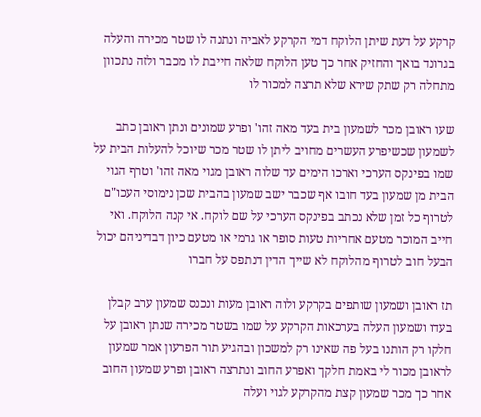קרקע על דעת שיתן הלוקח דמי הקרקע לאביה ונתנה לו שטר מכירה והעלה בגרונד בואך והחזיק אחר כך טען הלוקח שלאה חייבת לו מכבר ולזה נתכוון מתחלה רק שתק שירא שלא תרצה למכור לו

שעו ראובן מכר לשמעון בית בעד מאה זהו' ופרע שמונים ונתן ראובן כתב לשמעון שכשיפרע העשרים מחויב ליתן לו שטר מכר שיוכל להעלות הבית על שמו בפינקס הערכי וארכו הימים עד שלוה ראובן מגוי מאה זהו' וטרף הגוי הבית מן שמעון בעד חובו אף שכבר ישב שמעון בהבית שכן נימוסי העכו"ם לטרוף כל זמן שלא נכתב בפינקס הערכי על שם לוקח. אי קנה הלוקח. ואי חייב המוכר מטעם אחריות טעות סופר או גרמי או מטעם כיון דבדיניהם יכול הבעל חוב לטרוף מהלוקח לא שייך הדין דנתפס על חברו

תז ראובן ושמעון שותפים בקרקע ולוה ראובן מעות ונכנס שמעון ערב קבלן בעדו ושמעון העלה בערכאות הקרקע על שמו בשטר מכירה שנתן ראובן על חלקו רק הותנו בעל פה שאינו רק למשכון ובהגיע תור הפרעון אמר שמעון לראובן מכור לי באמת חלקך ואפרע החוב ונתרצה ראובן ופרע שמעון החוב אחר כך מכר שמעון קצת מהקרקע לגוי ועלה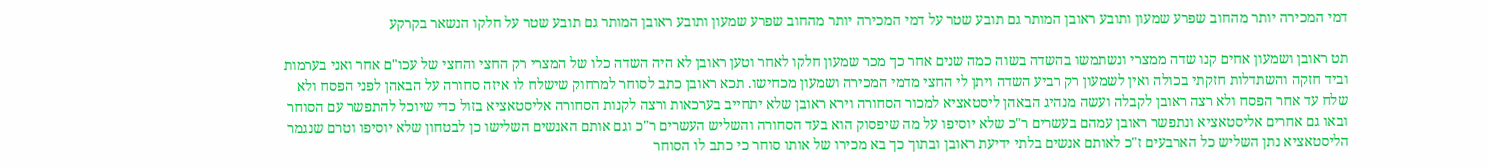דמי המכירה יותר מהחוב שפרע שמעון ותובע ראובן המותר גם תובע שטר על דמי המכירה יותר מהחוב שפרע שמעון ותובע ראובן המותר גם תובע שטר על חלקו הנשאר בקרקע

תט ראובן ושמעון אחים קנו שדה ממצרי ונשתמשו בהשדה בשוה כמה שנים אחר כך מכר שמעון חלקו לאחר וטען ראובן לא היה השדה כלו של המצרי רק החצי והחצי של עכו"ם אחר ואני בערמות וביד חזקה והשתדלות חזקתי בכולה ואין לשמעון רק רביע השדה ויתן לי החצי מדמי המכירה ושמעון מכחישו. תכא ראובן כתב לסוחר למרחוק שישלח לו איזה סחורה על הבאהן לפני הפסח ולא שלח עד אחר הפסח ולא רצה ראובן לקבלה ועשה מנהיג הבאהן ליסטאציא למכור הסחורה וירא ראובן שלא יתחייב בערכאות ורצה לקנות הסחורה אליסטאציא בזול כדי שיוכל להתפשר עם הסוחר ובאו גם אחרים אליסטאציא ונתפשר ראובן עמהם בעשרים ר"כ שלא יוסיפו על מה שיפסוק הוא בעד הסחורה והשליש העשרים ר"כ וגם אותם האנשים השלישו כן לבטחון שלא יוסיפו וטרם שנגמר הליסטאציא נתן השליש כל הארבעים ז"כ לאותם אנשים בלתי ידיעת ראובן ובתוך כך בא מכירו של אותו סוחר כי כתב לו הסוחר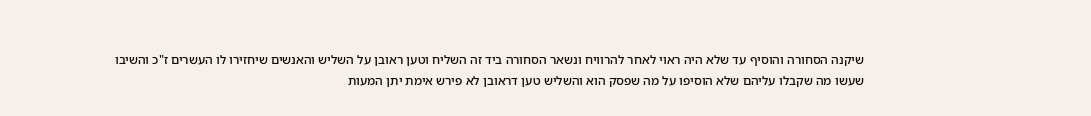שיקנה הסחורה והוסיף עד שלא היה ראוי לאחר להרוויח ונשאר הסחורה ביד זה השליח וטען ראובן על השליש והאנשים שיחזירו לו העשרים ז"כ והשיבו שעשו מה שקבלו עליהם שלא הוסיפו על מה שפסק הוא והשליש טען דראובן לא פירש אימת יתן המעות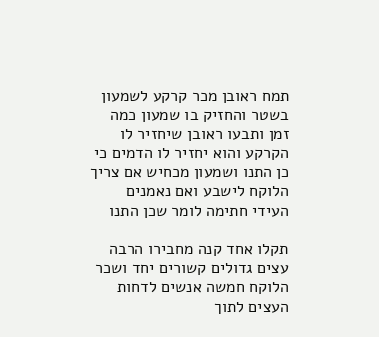תמח ראובן מכר קרקע לשמעון בשטר והחזיק בו שמעון כמה זמן ותבעו ראובן שיחזיר לו הקרקע והוא יחזיר לו הדמים כי כן התנו ושמעון מכחיש אם צריך הלוקח לישבע ואם נאמנים העידי חתימה לומר שכן התנו

תקלו אחד קנה מחבירו הרבה עצים גדולים קשורים יחד ושכר הלוקח חמשה אנשים לדחות העצים לתוך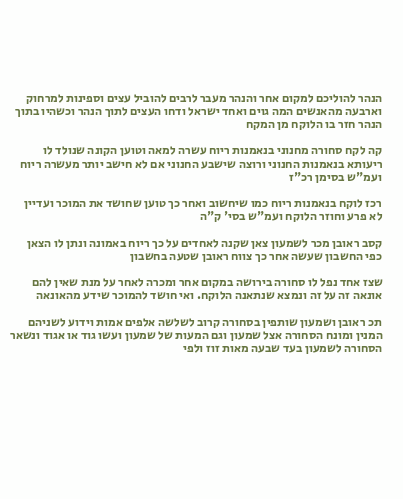הנהר להוליכם למקום אחר והנהר מעבר לרבים להוביל עצים וספינות למרחוק וארבעה מהאנשים המה גוים ואחד ישראל ודחו העצים לתוך הנהר וכשהיו בתוך הנהר חזר בו הלוקח מן המקח

קה לקח סחורה מחנוני בנאמנות ריוח עשרה למאה וטוען הקונה שנולד לו ריעותא בנאמנות החנוני ורוצה שישבע החנוני אם לא חישב יותר מעשרה ריוח ועמ"ש בסימן רכ"ז

רכז לוקח בנאמנות ריוח כמו שיחשוב ואחר כך טוען שחושד את המוכר ועדיין לא פרע וחוזר הלוקח ועמ"ש בסי' ק"ה

קסב ראובן מכר לשמעון צאן שקנה לאחדים על כך ריוח באמונה ונתן לו הצאן כפי החשבון שעשה אחר כך צווח ראובן שטעה בחשבון

שצז אחד נפל לו סחורה בירושה במקום אחר ומכרה לאחר על מנת שאין להם אונאה זה על זה ונמצא שנתאנה הלוקח. ואי חושד להמוכר שידע מהאונאה

תכ ראובן ושמעון שותפין בסחורה קרוב לשלשה אלפים אמות וידוע לשניהם המנין ומונח הסחורה אצל שמעון וגם המעות של שמעון ועשו גוד או אגוד ונשאר הסחורה לשמעון בעד שבעה מאות זוז ולפי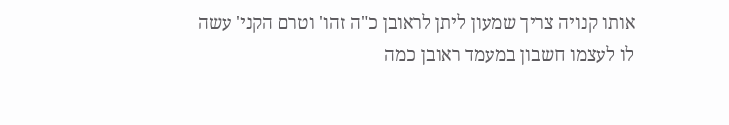אותו קנויה צריך שמעון ליתן לראובן כ"ה זהו' וטרם הקני' עשה לו לעצמו חשבון במעמד ראובן כמה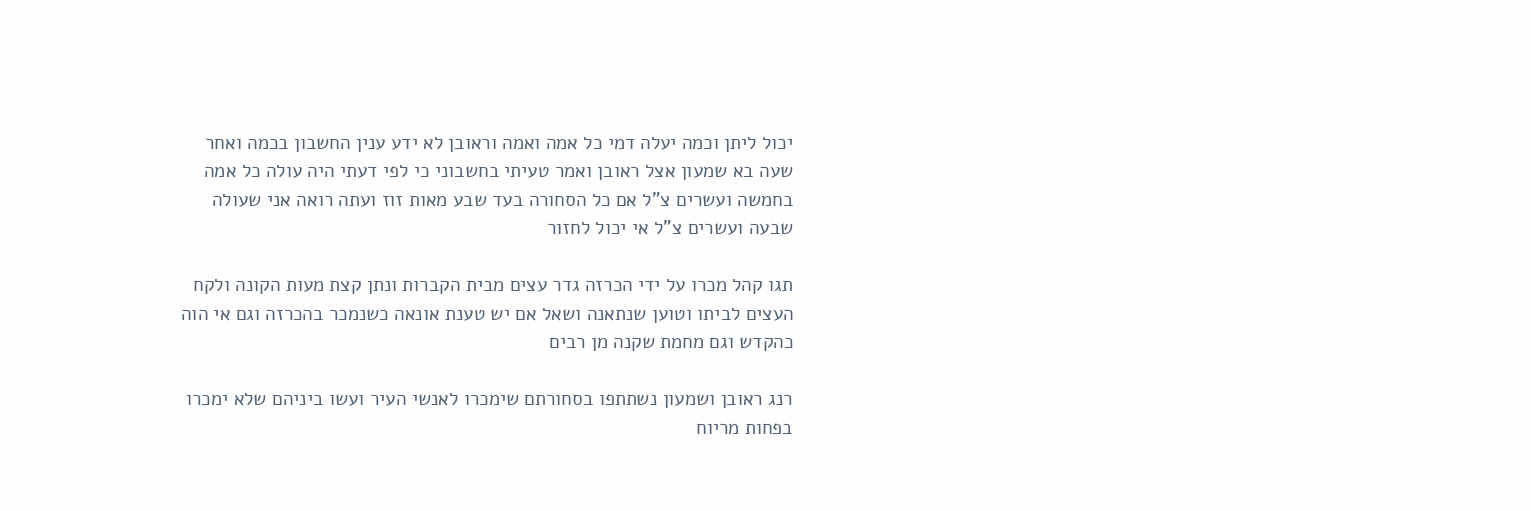יכול ליתן וכמה יעלה דמי כל אמה ואמה וראובן לא ידע ענין החשבון בכמה ואחר שעה בא שמעון אצל ראובן ואמר טעיתי בחשבוני כי לפי דעתי היה עולה כל אמה בחמשה ועשרים צ"ל אם כל הסחורה בעד שבע מאות זוז ועתה רואה אני שעולה שבעה ועשרים צ"ל אי יכול לחזור

תגו קהל מכרו על ידי הכרזה גדר עצים מבית הקברות ונתן קצת מעות הקונה ולקח העצים לביתו וטוען שנתאנה ושאל אם יש טענת אונאה כשנמכר בהכרזה וגם אי הוה כהקדש וגם מחמת שקנה מן רבים

רנג ראובן ושמעון נשתתפו בסחורתם שימכרו לאנשי העיר ועשו ביניהם שלא ימכרו בפחות מריוח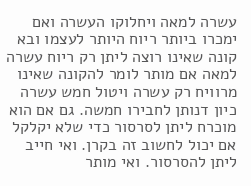עשרה למאה ויחלוקו העשרה ואם ימכרו ביותר ריוח היותר לעצמו ובא קונה שאינו רוצה ליתן רק ריוח עשרה למאה אם מותר לומר להקונה שאינו מרוויח רק עשרה ויטול חמש עשרה כיון דנותן לחבירו חמשה. גם אם הוא מוכרח ליתן לסרסור כדי שלא יקלקל אם יכול לחשוב זה בקרן. ואי חייב ליתן להסרסור. ואי מותר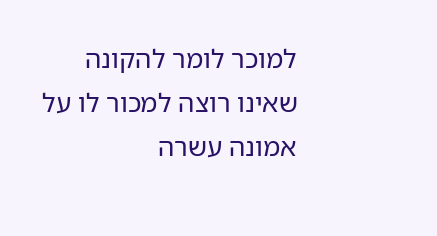למוכר לומר להקונה שאינו רוצה למכור לו על אמונה עשרה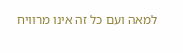למאה ועם כל זה אינו מרוויח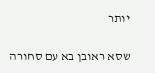יותר

שסא ראובן בא עם סחורה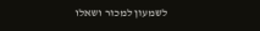לשמעון למכור ושאלו